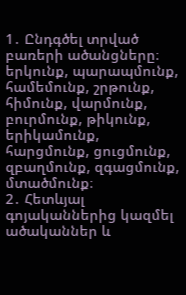1․ Ընդգծել տրված բառերի ածանցները։
երկունք, պարապմունք, համեմունք, շրթունք, հիմունք, վարմունք, բուրմունք, թիկունք, երիկամունք, հարցմունք, ցուցմունք, զբաղմունք, զգացմունք, մտածմունք։
2․ Հետևյալ գոյականներից կազմել ածականներ և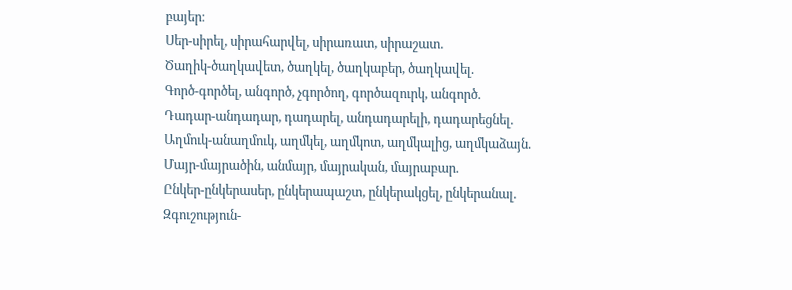բայեր։
Սեր-սիրել, սիրահարվել, սիրառատ, սիրաշատ.
Ծաղիկ-ծաղկավետ, ծաղկել, ծաղկաբեր, ծաղկավել.
Գործ-գործել, անգործ, չգործող, գործազուրկ, անգործ.
Դադար-անդադար, դադարել, անդադարելի, դադարեցնել.
Աղմուկ-անաղմուկ, աղմկել, աղմկոտ, աղմկալից, աղմկաձայն.
Մայր-մայրածին, անմայր, մայրական, մայրաբար.
Ընկեր-ընկերասեր, ընկերապաշտ, ընկերակցել, ընկերանալ.
Զգուշություն-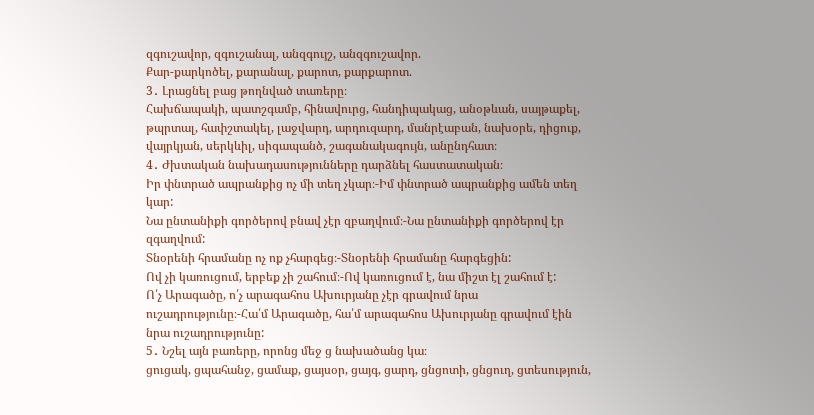զգուշավոր, զգուշանալ, անզգույշ, անզգուշավոր.
Քար-քարկոծել, քարանալ, քարոտ, քարքարոտ.
3․ Լրացնել բաց թողնված տառերը։
Հախճապակի, պատշգամբ, հինավուրց, հանդիպակաց, անօթևան, սայթաքել, թպրտալ, հափշտակել, լաջվարդ, արդուզարդ, մանրէաբան, նախօրե, դիցուք, վայրկյան, սերկևիլ, սիգապանծ, շագանակագույն, անընդհատ։
4․ Ժխտական նախադասությունները դարձնել հաստատական։
Իր փնտրած ապրանքից ոչ մի տեղ չկար։-Իմ փնտրած ապրանքից ամեն տեղ կար:
Նա ընտանիքի գործերով բնավ չէր զբաղվում։-Նա ընտանիքի գործերով էր զգաղվում:
Տնօրենի հրամանը ոչ ոք չհարգեց։-Տնօրենի հրամանը հարգեցին:
Ով չի կառուցում, երբեք չի շահում։-Ով կառուցում է, նա միշտ էլ շահում է:
Ո՛չ Արագածը, ո՛չ արագահոս Ախուրյանը չէր գրավում նրա ուշադրությունը։-Հա՛մ Արագածը, հա՛մ արագահոս Ախուրյանը գրավում էին նրա ուշադրությունը:
5․ Նշել այն բառերը, որոնց մեջ ց նախածանց կա։
ցուցակ, ցպահանջ, ցամաք, ցայսօր, ցայգ, ցարդ, ցնցոտի, ցնցուղ, ցտեսություն,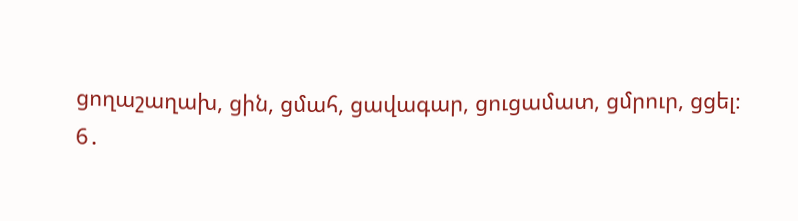ցողաշաղախ, ցին, ցմահ, ցավագար, ցուցամատ, ցմրուր, ցցել։
6․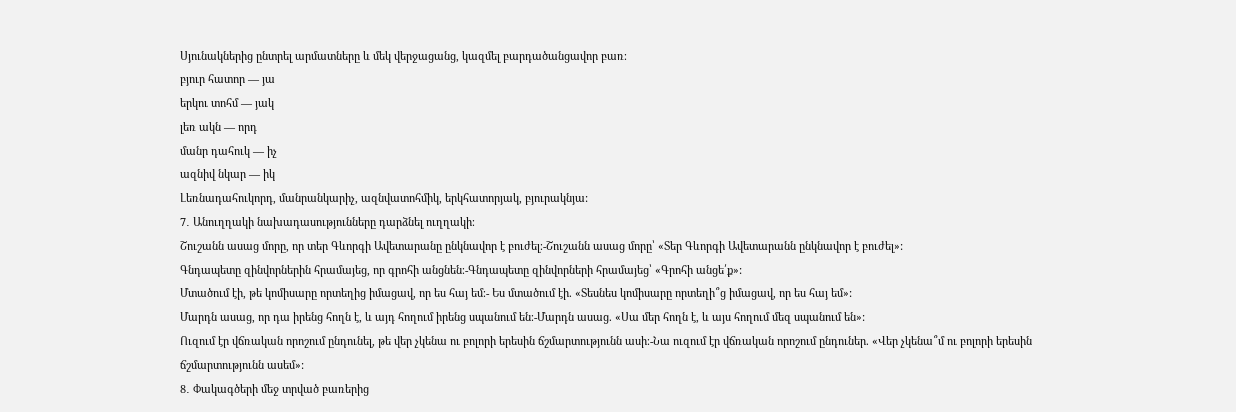Սյունակներից ընտրել արմատները և մեկ վերջացանց, կազմել բարդածանցավոր բառ։
բյուր հատոր — յա
երկու տոհմ — յակ
լեռ ակն — որդ
մանր դահուկ — իչ
ազնիվ նկար — իկ
Լեռնադահուկորդ, մանրանկարիչ, ազնվատոհմիկ, երկհատորյակ, բյուրակնյա:
7․ Անուղղակի նախադասությունները դարձնել ուղղակի։
Շուշանն ասաց մորը, որ տեր Գևորգի Ավետարանը ընկնավոր է բուժել։-Շուշանն ասաց մորը՝ «Տեր Գևորգի Ավետարանն ընկնավոր է բուժել»:
Գնդապետը զինվորներին հրամայեց, որ գրոհի անցնեն։-Գնդապետը զինվորների հրամայեց՝ «Գրոհի անցե՛ք»:
Մտածում էի, թե կոմիսարը որտեղից իմացավ, որ ես հայ եմ։- Ես մտածում էի. «Տեսնես կոմիսարը որտեղի՞ց իմացավ, որ ես հայ եմ»:
Մարդն ասաց, որ դա իրենց հողն է, և այդ հողում իրենց սպանում են։-Մարդն ասաց. «Սա մեր հողն է, և այս հողում մեզ սպանում են»:
Ուզում էր վճռական որոշում ընդունել, թե վեր չկենա ու բոլորի երեսին ճշմարտությունն ասի։-Նա ուզում էր վճռական որոշում ընդուներ. «Վեր չկենա՞մ ու բոլորի երեսին ճշմարտությունն ասեմ»:
8․ Փակագծերի մեջ տրված բառերից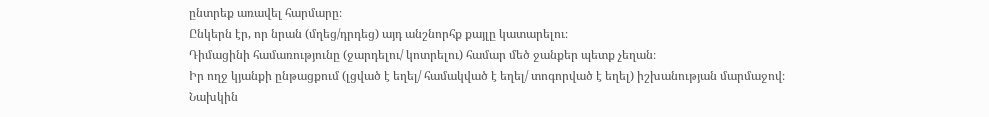ընտրեք առավել հարմարը։
Ընկերն էր, որ նրան (մղեց/դրդեց) այդ անշնորհք քայլը կատարելու։
Դիմացինի համառությունը (ջարդելու/ կոտրելու) համար մեծ ջանքեր պետք չեղան։
Իր ողջ կյանքի ընթացքում (լցված է եղել/ համակված է եղել/ տոգորված է եղել) իշխանության մարմաջով։
Նախկին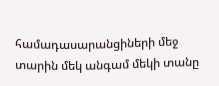համադասարանցիների մեջ տարին մեկ անգամ մեկի տանը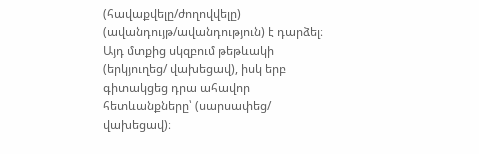(հավաքվելը/ժողովվելը) (ավանդույթ/ավանդություն) է դարձել։
Այդ մտքից սկզբում թեթևակի (երկյուղեց/ վախեցավ), իսկ երբ գիտակցեց դրա ահավոր հետևանքները՝ (սարսափեց/ վախեցավ)։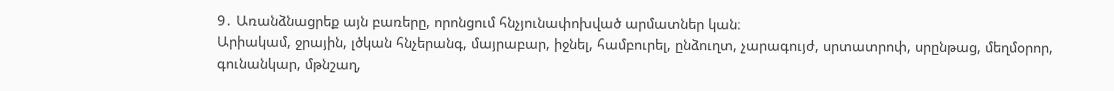9․ Առանձնացրեք այն բառերը, որոնցում հնչյունափոխված արմատներ կան։
Արիակամ, ջրային, լծկան հնչերանգ, մայրաբար, իջնել, համբուրել, ընձուղտ, չարագույժ, սրտատրոփ, սրընթաց, մեղմօրոր, գունանկար, մթնշաղ,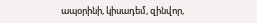ապօրինի, կիսադեմ, զինվոր,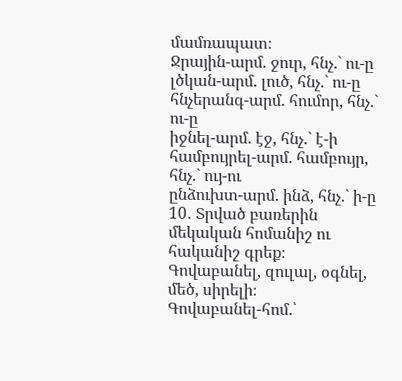մամռապատ։
Ջրային-արմ. ջուր, հնչ.` ու-ը
լծկան-արմ. լուծ, հնչ.` ու-ը
հնչերանգ-արմ. հումոր, հնչ.` ու-ը
իջնել-արմ. էջ, հնչ.` է-ի
համբույրել-արմ. համբույր, հնչ.` ույ-ու
ընձուխտ-արմ. ինձ, հնչ.` ի-ը
10․ Տրված բառերին մեկական հոմանիշ ու հականիշ գրեք։ Գովաբանել, զուլալ, օգնել, մեծ, սիրելի։
Գովաբանել-հոմ.՝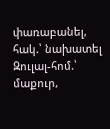փառաբանել, հակ.՝ նախատել
Զուլալ-հոմ.՝ մաքուր,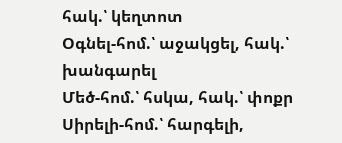հակ.՝ կեղտոտ
Օգնել-հոմ.՝ աջակցել, հակ.՝ խանգարել
Մեծ-հոմ.՝ հսկա, հակ.՝ փոքր
Սիրելի-հոմ.՝ հարգելի,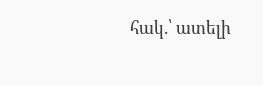հակ.՝ ատելի